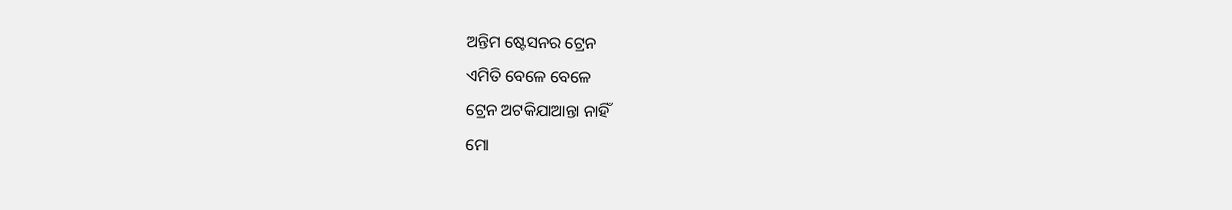ଅନ୍ତିମ ଷ୍ଟେସନର ଟ୍ରେନ
ଏମିତି ବେଳେ ବେଳେ
ଟ୍ରେନ ଅଟକିଯାଆନ୍ତା ନାହିଁ
ମୋ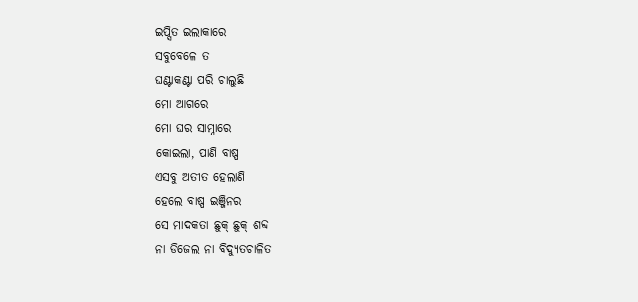ଇପ୍ସିତ ଇଲାକାରେ
ସବୁବେଳେ ତ
ଘଣ୍ଟାକଣ୍ଟା ପରି ଚାଲୁଛି
ମୋ ଆଗରେ
ମୋ ଘର ସାମ୍ନାରେ
କୋଇଲା, ପାଣି ବାଷ୍ପ
ଏସବୁ ଅତୀତ ହେଲାଣି
ହେଲେ ବାଷ୍ପ ଇଞ୍ଜିନର
ସେ ମାଦକତା ଛୁକ୍ ଛୁକ୍ ଶବ୍ଦ
ନା ଡିଜେଲ ନା ବିଦ୍ୟୁତଚାଳିତ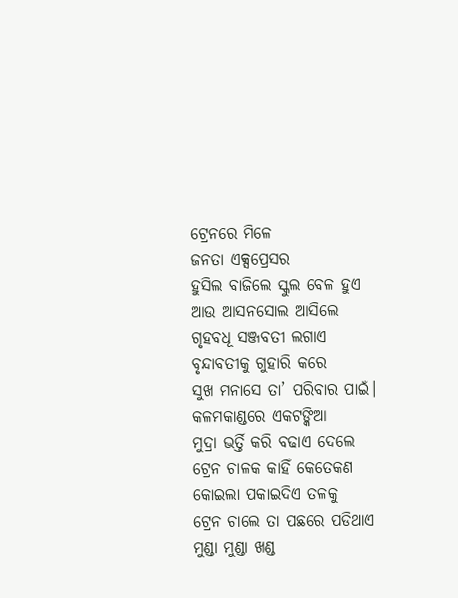ଟ୍ରେନରେ ମିଳେ
ଜନତା ଏକ୍ସପ୍ରେସର
ହୁସିଲ ବାଜିଲେ ସ୍କୁଲ ବେଳ ହୁଏ
ଆଉ ଆସନସୋଲ ଆସିଲେ
ଗୃହବଧୂ ସଞ୍ଜବତୀ ଲଗାଏ
ବୃନ୍ଦାବତୀକୁ ଗୁହାରି କରେ
ସୁଖ ମନାସେ ତା’ ପରିବାର ପାଇଁ।
କଳମକାଣ୍ଡରେ ଏକଟଙ୍କିଆ
ମୁଦ୍ରା ଭର୍ତ୍ତି କରି ବଢାଏ ଦେଲେ
ଟ୍ରେନ ଚାଳକ କାହିଁ କେତେକଣ
କୋଇଲା ପକାଇଦିଏ ତଳକୁ
ଟ୍ରେନ ଚାଲେ ତା ପଛରେ ପଡିଥାଏ
ମୁଣ୍ଡା ମୁଣ୍ଡା ଖଣ୍ଡ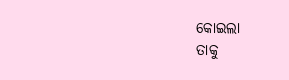କୋଇଲା
ତାକୁ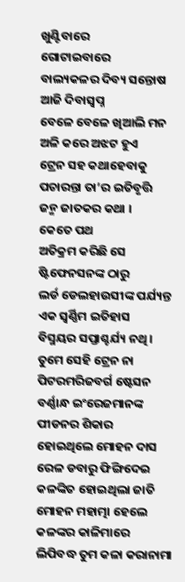ଖୁଣ୍ଟିବାରେ
ଗୋଟାଇବାରେ
ବାଲ୍ୟକଳର ଦିବ୍ୟ ସନ୍ତୋଷ
ଆଜି ଦିବାସ୍ବପ୍ନ
ବେଳେ ବେଳେ ଖିଆଲି ମନ
ଅଳି କରେ ଅଝଟ ହୁଏ
ଟ୍ରେନ ସହ କଥାହେବାକୁ
ପଚାରନ୍ତା ତା’ର ଇତିବୃତ୍ତି
ଜନ୍ମ ଜାତକର କଥା ।
କେତେ ପଥ
ଅତିକ୍ରମ କରିଛି ସେ
ଷ୍ଟିଫେନସନଙ୍କ ଠାରୁ
ଲର୍ଡ ଡେଲହାଉସୀଙ୍କ ପର୍ଯ୍ୟନ୍ତ
ଏକ ସ୍ବର୍ଣ୍ଣିମ ଇତିହାସ
ବିସ୍ମୟର ସପ୍ତାଶ୍ଚର୍ଯ୍ୟ ନଥି ।
ତୁମେ ସେହି ଟ୍ରେନ ନା
ପିଟରମରିଜବର୍ଗ ଷ୍ଟେସନ
ବର୍ଣ୍ଣାନ୍ଧ ଇଂରେଜମାନଙ୍କ
ପୀଡନର ଶିକାର
ହୋଇଥିଲେ ମୋହନ ଦାସ
ରେଳ ଡବାରୁ ଫିଙ୍ଗିଦେଇ
କଳଙ୍କିତ ହୋଇଥିଲା ଜାତି
ମୋହନ ମହାତ୍ମା ହେଲେ
କଳଙ୍କର କାଳିମାରେ
ଲିପିବଦ୍ଧ ତୁମ କଳା କରାନାମା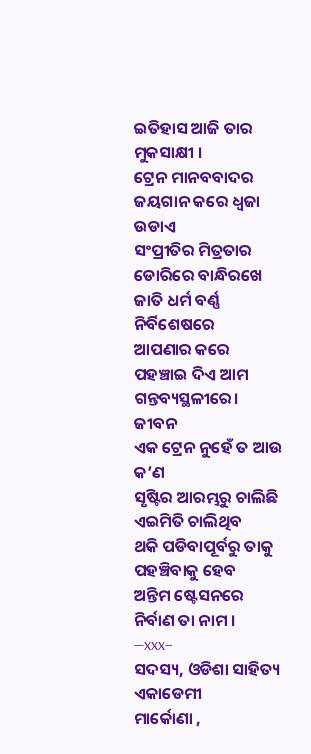ଇତିହାସ ଆଜି ତାର ମୁକସାକ୍ଷୀ ।
ଟ୍ରେନ ମାନବବାଦର
ଜୟଗାନ କରେ ଧ୍ବଜା ଉଡାଏ
ସଂପ୍ରୀତିର ମିତ୍ରତାର
ଡୋରିରେ ବାନ୍ଧିରଖେ
ଜାତି ଧର୍ମ ବର୍ଣ୍ଣ ନିର୍ବିଶେଷରେ
ଆପଣାର କରେ
ପହଞ୍ଚାଇ ଦିଏ ଆମ ଗନ୍ତବ୍ୟସ୍ଥଳୀରେ।
ଜୀବନ
ଏକ ଟ୍ରେନ ନୁହେଁ ତ ଆଉ କ’ଣ
ସୃଷ୍ଟିର ଆରମ୍ଭରୁ ଚାଲିଛି
ଏଇମିତି ଚାଲିଥିବ
ଥକି ପଡିବାପୂର୍ବରୁ ତାକୁ
ପହଞ୍ଚିବାକୁ ହେବ
ଅନ୍ତିମ ଷ୍ଟେସନରେ
ନିର୍ବାଣ ତା ନାମ ।
—xxx–
ସଦସ୍ୟ, ଓଡିଶା ସାହିତ୍ୟ ଏକାଡେମୀ
ମାର୍କୋଣା ,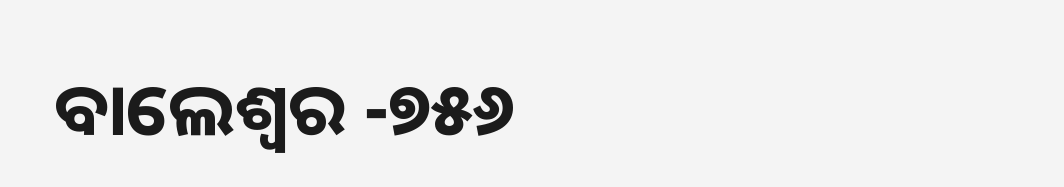ବାଲେଶ୍ବର -୭୫୬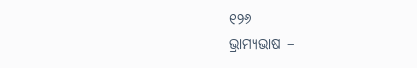୧୨୬
ଭ୍ରାମ୍ୟଭାଷ –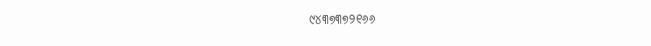୯୪୩୭୩୭୨୧୬୬